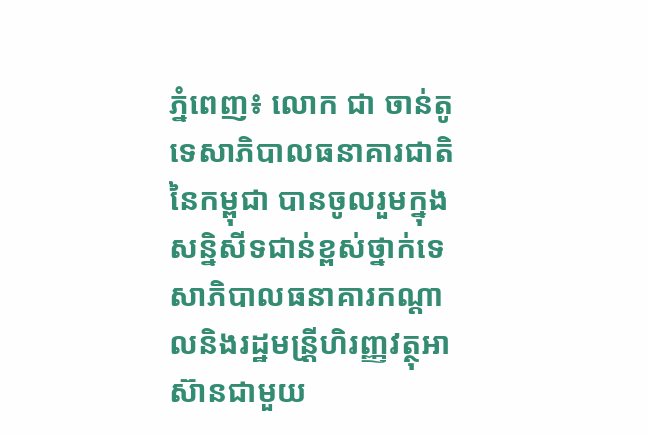ភ្នំពេញ៖ លោក ជា ចាន់តូ ទេសាភិបាលធនាគារជាតិនៃកម្ពុជា បានចូលរួមក្នុងសន្និសីទជាន់ខ្ពស់ថ្នាក់ទេសាភិបាលធនាគារកណ្តាលនិងរដ្ឋមន្រី្តហិរញ្ញវត្ថុអាស៊ានជាមួយ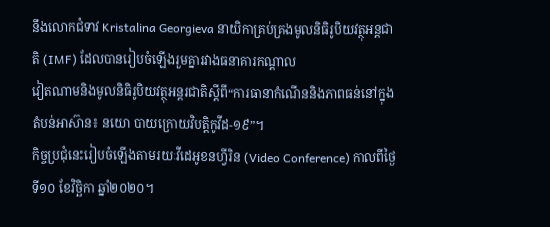នឹងលោកជំទាវ Kristalina Georgieva នាយិកាគ្រប់គ្រងមូលនិធិរូបិយវត្ថុអន្តជាតិ (IMF) ដែលបានរៀបចំឡើងរួមគ្នារវាងធនាគារកណ្តាល
វៀតណាមនិងមូលនិធិរូបិយវត្ថុអន្តរជាតិស្តីពី“ការធានាកំណើននិងភាពធន់នៅក្នុងតំបន់អាស៊ាន៖ នយោ បាយក្រោយវិបត្តិកូវីដ-១៩”។
កិច្ចប្រជុំនេះរៀបចំឡើងតាមរយៈវីដេអូខនហ្វីរិន (Video Conference) កាលពីថ្ងៃទី១០ ខែវិច្ឆិកា ឆ្នាំ២០២០។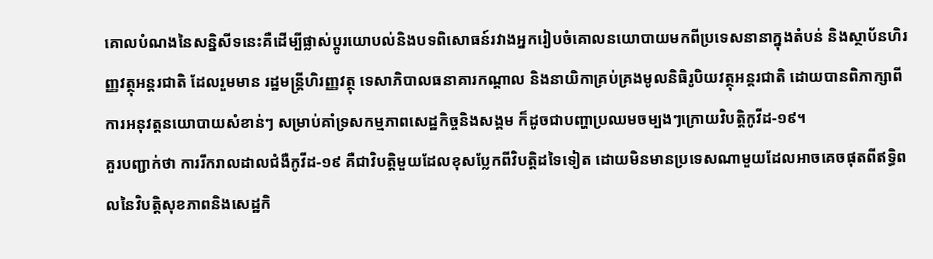គោលបំណងនៃសន្និសីទនេះគឺដើម្បីផ្លាស់ប្តូរយោបល់និងបទពិសោធន៍រវាងអ្នករៀបចំគោលនយោបាយមកពីប្រទេសនានាក្នុងតំបន់ និងស្ថាប័នហិរញ្ញវត្ថុអន្តរជាតិ ដែលរួមមាន រដ្ឋមន្ត្រីហិរញ្ញវត្ថុ ទេសាភិបាលធនាគារកណ្តាល និងនាយិកាគ្រប់គ្រងមូលនិធិរូបិយវត្ថុអន្តរជាតិ ដោយបានពិភាក្សាពីការអនុវត្តនយោបាយសំខាន់ៗ សម្រាប់គាំទ្រសកម្មភាពសេដ្ឋកិច្ចនិងសង្គម ក៏ដូចជាបញ្ហាប្រឈមចម្បងៗក្រោយវិបត្តិកូវីដ-១៩។
គួរបញ្ជាក់ថា ការរីករាលដាលជំងឺកូវីដ-១៩ គឺជាវិបត្តិមួយដែលខុសប្លែកពីវិបត្តិដទៃទៀត ដោយមិនមានប្រទេសណាមួយដែលអាចគេចផុតពីឥទ្ធិពលនៃវិបត្តិសុខភាពនិងសេដ្ឋកិ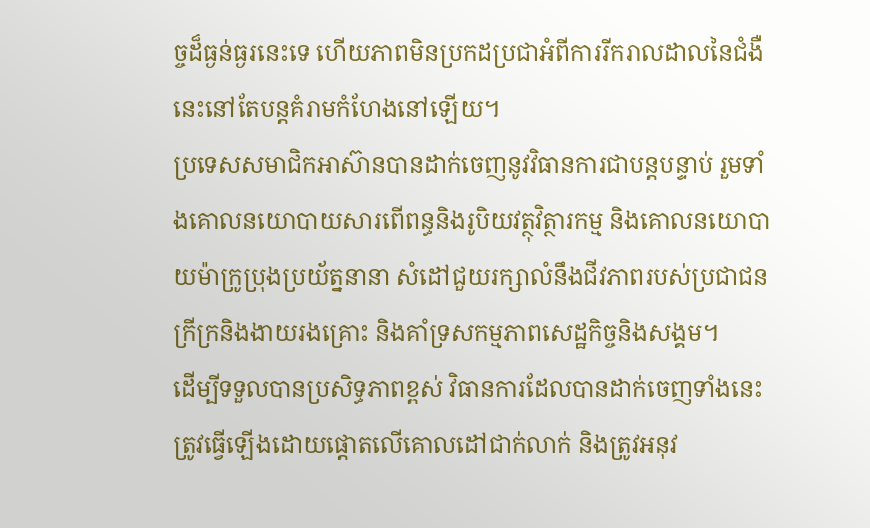ច្ចដ៏ធ្ងន់ធ្ងរនេះទេ ហើយភាពមិនប្រកដប្រជាអំពីការរីករាលដាលនៃជំងឺនេះនៅតែបន្តគំរាមកំហែងនៅឡើយ។
ប្រទេសសមាជិកអាស៊ានបានដាក់ចេញនូវវិធានការជាបន្តបន្ទាប់ រួមទាំងគោលនយោបាយសារពើពន្ធនិងរូបិយវត្ថុវិត្ថារកម្ម និងគោលនយោបាយម៉ាក្រូប្រុងប្រយ័ត្ននានា សំដៅជួយរក្សាលំនឹងជីវភាពរបស់ប្រជាជនក្រីក្រនិងងាយរងគ្រោះ និងគាំទ្រសកម្មភាពសេដ្ឋកិច្ចនិងសង្គម។
ដើម្បីទទួលបានប្រសិទ្ធភាពខ្ពស់ វិធានការដែលបានដាក់ចេញទាំងនេះត្រូវធ្វើឡើងដោយផ្តោតលើគោលដៅជាក់លាក់ និងត្រូវអនុវ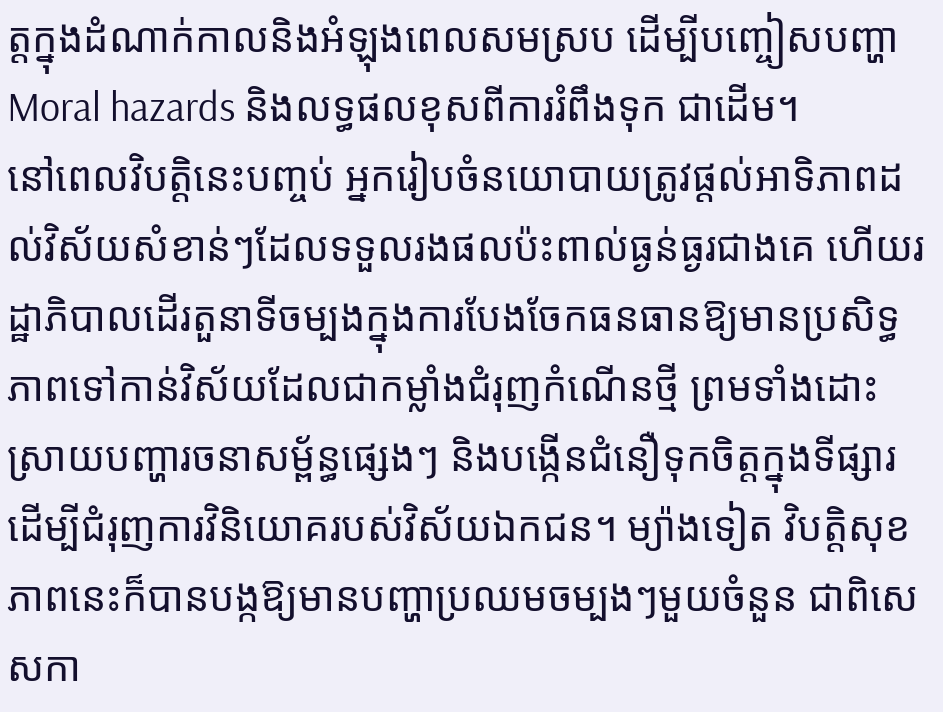ត្តក្នុងដំណាក់កាលនិងអំឡុងពេលសមស្រប ដើម្បីបញ្ចៀសបញ្ហា Moral hazards និងលទ្ធផលខុសពីការរំពឹងទុក ជាដើម។
នៅពេលវិបត្តិនេះបញ្ចប់ អ្នករៀបចំនយោបាយត្រូវផ្តល់អាទិភាពដល់វិស័យសំខាន់ៗដែលទទួលរងផលប៉ះពាល់ធ្ងន់ធ្ងរជាងគេ ហើយរដ្ឋាភិបាលដើរតួនាទីចម្បងក្នុងការបែងចែកធនធានឱ្យមានប្រសិទ្ធភាពទៅកាន់វិស័យដែលជាកម្លាំងជំរុញកំណើនថ្មី ព្រមទាំងដោះស្រាយបញ្ហារចនាសម្ព័ន្ធផ្សេងៗ និងបង្កើនជំនឿទុកចិត្តក្នុងទីផ្សារ ដើម្បីជំរុញការវិនិយោគរបស់វិស័យឯកជន។ ម្យ៉ាងទៀត វិបត្តិសុខភាពនេះក៏បានបង្កឱ្យមានបញ្ហាប្រឈមចម្បងៗមួយចំនួន ជាពិសេសកា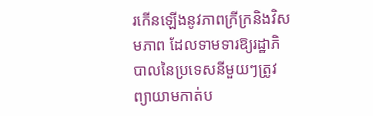រកើនឡើងនូវភាពក្រីក្រនិងវិសមភាព ដែលទាមទារឱ្យរដ្ឋាភិបាលនៃប្រទេសនីមួយៗត្រូវព្យាយាមកាត់ប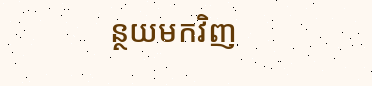ន្ថយមកវិញ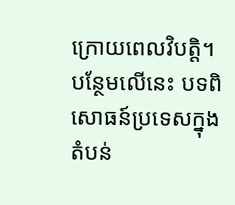ក្រោយពេលវិបត្តិ។ បន្ថែមលើនេះ បទពិសោធន៍ប្រទេសក្នុងតំបន់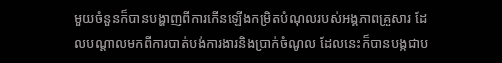មួយចំនួនក៏បានបង្ហាញពីការកើនឡើងកម្រិតបំណុលរបស់អង្គភាពគ្រួសារ ដែលបណ្តាលមកពីការបាត់បង់ការងារនិងប្រាក់ចំណូល ដែលនេះក៏បានបង្កជាប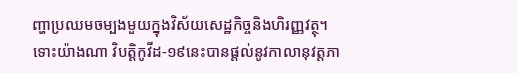ញ្ហាប្រឈមចម្បងមួយក្នុងវិស័យសេដ្ឋកិច្ចនិងហិរញ្ញវត្ថុ។
ទោះយ៉ាងណា វិបត្តិកូវីដ-១៩នេះបានផ្តល់នូវកាលានុវត្តភា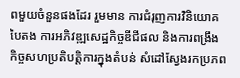ពមួយចំនួនផងដែរ រួមមាន ការជំរុញការវិនិយោគបៃតង ការអភិវឌ្ឍសេដ្ឋកិច្ចឌីជីផល និងការពង្រឹងកិច្ចសហប្រតិបត្តិការក្នុងតំបន់ សំដៅស្វែងរកប្រភព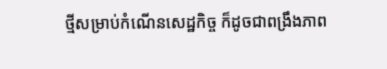ថ្មីសម្រាប់កំណើនសេដ្ឋកិច្ច ក៏ដូចជាពង្រឹងភាព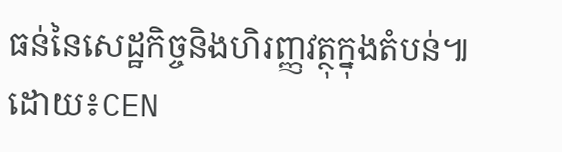ធន់នៃសេដ្ឋកិច្ចនិងហិរញ្ញវត្ថុក្នុងតំបន់៕
ដោយ៖CEN